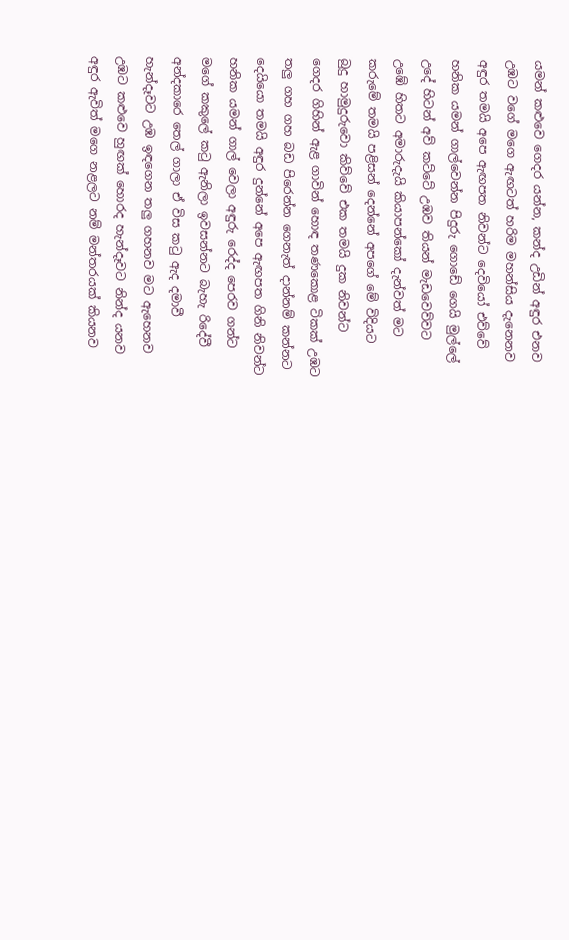යමන් කළුවෙ ගෙදර යන්න, කන්ද උඩින් අඳුර එනව
උඹට වගේ මගෙ ඇඟටත් හරිම මහන්සිය දැනෙනව
අඳුර තමයි අපෙ ඇඟපත නිවන්ට දෙවියෝ එව්වේ
හනික යමන් ගාල්වෙන්න පිදුරු ගොඩේ ගෙයි මුල්ලේ
උදේ හිටන් අව් කට්ටේ උඹව තියන් මැඩවෙව්වට
උඹේ හිතට අමාරුදැයි කියාපන්කෝ දැන්වත් මට
කරුමේ තමයි පළිසන් දෙන්නේ අපගේ මේ විදියට
බුදු හාමුදුරුවො කිව්වේ එක තමයි දුක නිවන්ට
ගෙදර ගිහින් ඇළ ගාවින් හොඳ තණකොළ ටිකක් උඹට
තලු ගහ ගහ බඩ පිරෙන්න ගෙනැත් දාන්නම් කන්නට
දෙයියො තමයි අඳුර දුන්නේ අපෙ ඇඟපත ගිනි නිවන්ට
හනික යමන් ගාල් වෙලා අඳුරු රෙද්ද පෙරව ගන්ට
මගේ කකුලේ කටු ඇනිලා ඉවසන්නට බැහැ රිදේවී
අන්දකාරෙ තෙල් ගාලා ඒ විස කටු ඇද දමාවී
හැන්දෑවට උඹ ඉඳගෙන තලු ගහනව මට ඇහෙනව
උඹට කළුවෙ හුඟක් හොරද හැන්දෑවට නින්ද යනව
අඳුර ඇවිත් මගෙ නළලට නම් මන්තරයක් කියනව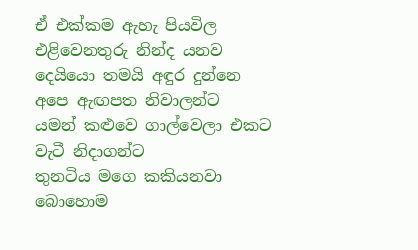ඒ එක්කම ඇහැ පියවිල එළිවෙනතුරු නින්ද යනව
දෙයියො තමයි අඳුර දුන්නෙ අපෙ ඇඟපත නිවාලන්ට
යමන් කළුවෙ ගාල්වෙලා එකට වැටී නිදාගන්ට
තුනටිය මගෙ කකියනවා බොහොම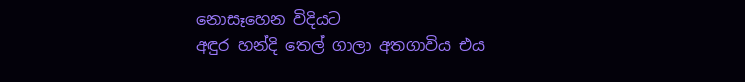නොසෑහෙන විදියට
අඳුර හන්දි තෙල් ගාලා අතගාවිය එය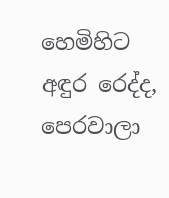හෙමිහිට
අඳුර රෙද්ද, පෙරවාලා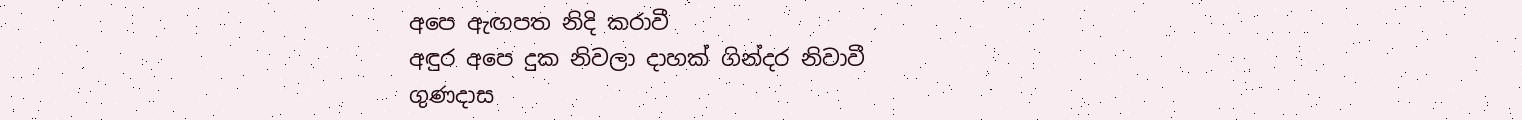අපෙ ඇඟපත නිදි කරාවී
අඳුර අපෙ දුක නිවලා දාහක් ගින්දර නිවාවී
ගුණදාස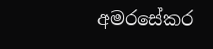අමරසේකර